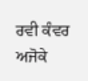ਰਵੀ ਕੰਵਰ
ਅਜੋਕੇ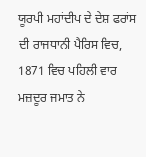ਯੂਰਪੀ ਮਹਾਂਦੀਪ ਦੇ ਦੇਸ਼ ਫਰਾਂਸ ਦੀ ਰਾਜਧਾਨੀ ਪੈਰਿਸ ਵਿਚ, 1871 ਵਿਚ ਪਹਿਲੀ ਵਾਰ ਮਜ਼ਦੂਰ ਜਮਾਤ ਨੇ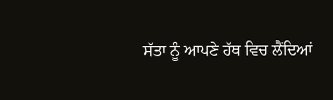ਸੱਤਾ ਨੂੰ ਆਪਣੇ ਹੱਥ ਵਿਚ ਲੈਂਦਿਆਂ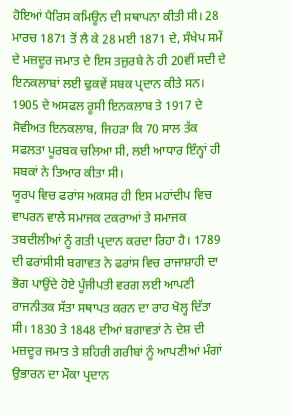ਹੋਇਆਂ ਪੈਰਿਸ ਕਮਿਊਨ ਦੀ ਸਥਾਪਨਾ ਕੀਤੀ ਸੀ। 28 ਮਾਰਚ 1871 ਤੋਂ ਲੈ ਕੇ 28 ਮਈ 1871 ਦੇ, ਸੰਖੇਪ ਸਮੇਂ ਦੇ ਮਜ਼ਦੂਰ ਜਮਾਤ ਦੇ ਇਸ ਤਜ਼ੁਰਬੇ ਨੇ ਹੀ 20ਵੀਂ ਸਦੀ ਦੇ ਇਨਕਲਾਬਾਂ ਲਈ ਢੁਕਵੇਂ ਸਬਕ ਪ੍ਰਦਾਨ ਕੀਤੇ ਸਨ। 1905 ਦੇ ਅਸਫਲ ਰੂਸੀ ਇਨਕਲਾਬ ਤੇ 1917 ਦੇ ਸੋਵੀਅਤ ਇਨਕਲਾਬ, ਜਿਹੜਾ ਕਿ 70 ਸਾਲ ਤੱਕ ਸਫਲਤਾ ਪੂਰਬਕ ਚਲਿਆ ਸੀ, ਲਈ ਆਧਾਰ ਇੰਨ੍ਹਾਂ ਹੀ ਸਬਕਾਂ ਨੇ ਤਿਆਰ ਕੀਤਾ ਸੀ।
ਯੂਰਪ ਵਿਚ ਫਰਾਂਸ ਅਕਸਰ ਹੀ ਇਸ ਮਹਾਂਦੀਪ ਵਿਚ ਵਾਪਰਨ ਵਾਲੇ ਸਮਾਜਕ ਟਕਰਾਆਂ ਤੇ ਸਮਾਜਕ ਤਬਦੀਲੀਆਂ ਨੂੰ ਗਤੀ ਪ੍ਰਦਾਨ ਕਰਦਾ ਰਿਹਾ ਹੈ। 1789 ਦੀ ਫਰਾਂਸੀਸੀ ਬਗਾਵਤ ਨੇ ਫਰਾਂਸ ਵਿਚ ਰਾਜਾਸ਼ਾਹੀ ਦਾ ਭੋਗ ਪਾਉਂਦੇ ਹੋਏ ਪੂੰਜੀਪਤੀ ਵਰਗ ਲਈ ਆਪਣੀ ਰਾਜਨੀਤਕ ਸੱਤਾ ਸਥਾਪਤ ਕਰਨ ਦਾ ਰਾਹ ਖੋਲ੍ਹ ਦਿੱਤਾ ਸੀ। 1830 ਤੇ 1848 ਦੀਆਂ ਬਗਾਵਤਾਂ ਨੇ ਦੇਸ਼ ਦੀ ਮਜ਼ਦੂਰ ਜਮਾਤ ਤੇ ਸ਼ਹਿਰੀ ਗਰੀਬਾਂ ਨੂੰ ਆਪਣੀਆਂ ਮੰਗਾਂ ਉਭਾਰਨ ਦਾ ਮੌਕਾ ਪ੍ਰਦਾਨ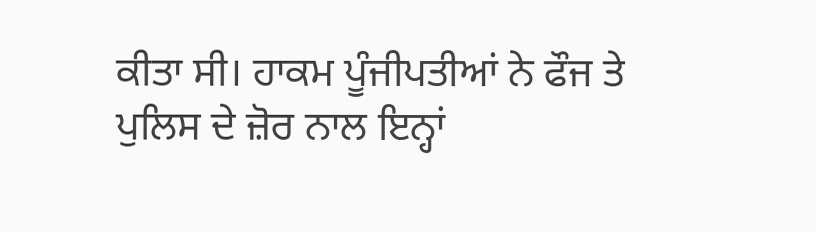ਕੀਤਾ ਸੀ। ਹਾਕਮ ਪੂੰਜੀਪਤੀਆਂ ਨੇ ਫੌਜ ਤੇ ਪੁਲਿਸ ਦੇ ਜ਼ੋਰ ਨਾਲ ਇਨ੍ਹਾਂ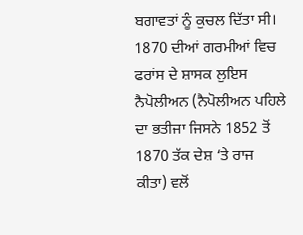ਬਗਾਵਤਾਂ ਨੂੰ ਕੁਚਲ ਦਿੱਤਾ ਸੀ।
1870 ਦੀਆਂ ਗਰਮੀਆਂ ਵਿਚ ਫਰਾਂਸ ਦੇ ਸ਼ਾਸਕ ਲੁਇਸ ਨੈਪੋਲੀਅਨ (ਨੈਪੋਲੀਅਨ ਪਹਿਲੇ ਦਾ ਭਤੀਜਾ ਜਿਸਨੇ 1852 ਤੋਂ 1870 ਤੱਕ ਦੇਸ਼ ‘ਤੇ ਰਾਜ ਕੀਤਾ) ਵਲੋਂ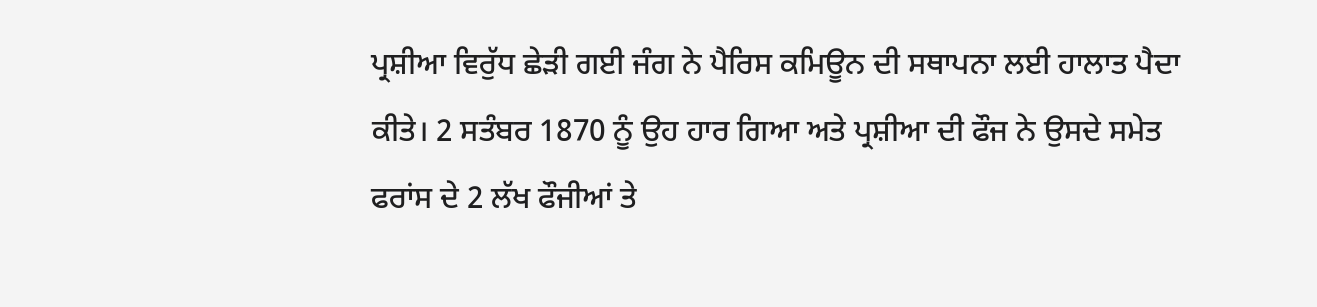ਪ੍ਰਸ਼ੀਆ ਵਿਰੁੱਧ ਛੇੜੀ ਗਈ ਜੰਗ ਨੇ ਪੈਰਿਸ ਕਮਿਊਨ ਦੀ ਸਥਾਪਨਾ ਲਈ ਹਾਲਾਤ ਪੈਦਾ ਕੀਤੇ। 2 ਸਤੰਬਰ 1870 ਨੂੰ ਉਹ ਹਾਰ ਗਿਆ ਅਤੇ ਪ੍ਰਸ਼ੀਆ ਦੀ ਫੌਜ ਨੇ ਉਸਦੇ ਸਮੇਤ ਫਰਾਂਸ ਦੇ 2 ਲੱਖ ਫੌਜੀਆਂ ਤੇ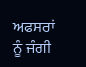ਅਫਸਰਾਂ ਨੂੰ ਜੰਗੀ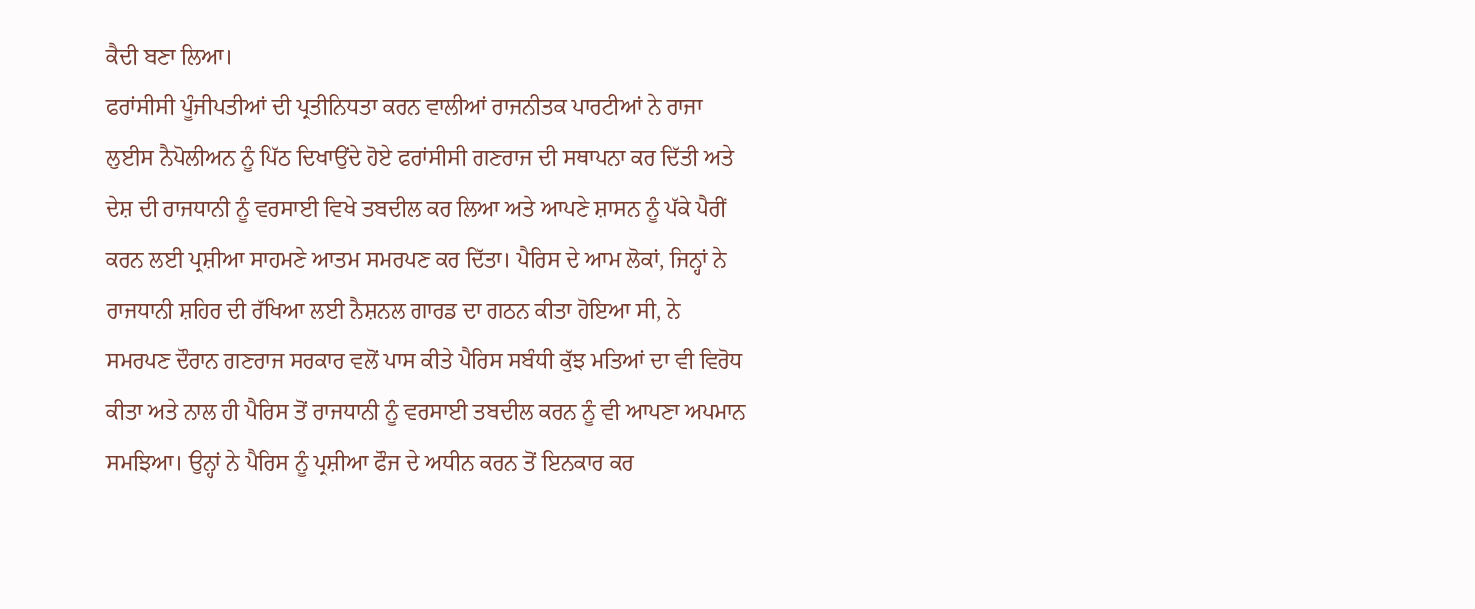ਕੈਦੀ ਬਣਾ ਲਿਆ।
ਫਰਾਂਸੀਸੀ ਪੂੰਜੀਪਤੀਆਂ ਦੀ ਪ੍ਰਤੀਨਿਧਤਾ ਕਰਨ ਵਾਲੀਆਂ ਰਾਜਨੀਤਕ ਪਾਰਟੀਆਂ ਨੇ ਰਾਜਾ ਲੁਈਸ ਨੈਪੋਲੀਅਨ ਨੂੰ ਪਿੱਠ ਦਿਖਾਉਂਦੇ ਹੋਏ ਫਰਾਂਸੀਸੀ ਗਣਰਾਜ ਦੀ ਸਥਾਪਨਾ ਕਰ ਦਿੱਤੀ ਅਤੇ ਦੇਸ਼ ਦੀ ਰਾਜਧਾਨੀ ਨੂੰ ਵਰਸਾਈ ਵਿਖੇ ਤਬਦੀਲ ਕਰ ਲਿਆ ਅਤੇ ਆਪਣੇ ਸ਼ਾਸਨ ਨੂੰ ਪੱਕੇ ਪੈਰੀਂ ਕਰਨ ਲਈ ਪ੍ਰਸ਼ੀਆ ਸਾਹਮਣੇ ਆਤਮ ਸਮਰਪਣ ਕਰ ਦਿੱਤਾ। ਪੈਰਿਸ ਦੇ ਆਮ ਲੋਕਾਂ, ਜਿਨ੍ਹਾਂ ਨੇ ਰਾਜਧਾਨੀ ਸ਼ਹਿਰ ਦੀ ਰੱਖਿਆ ਲਈ ਨੈਸ਼ਨਲ ਗਾਰਡ ਦਾ ਗਠਨ ਕੀਤਾ ਹੋਇਆ ਸੀ, ਨੇ ਸਮਰਪਣ ਦੌਰਾਨ ਗਣਰਾਜ ਸਰਕਾਰ ਵਲੋਂ ਪਾਸ ਕੀਤੇ ਪੈਰਿਸ ਸਬੰਧੀ ਕੁੱਝ ਮਤਿਆਂ ਦਾ ਵੀ ਵਿਰੋਧ ਕੀਤਾ ਅਤੇ ਨਾਲ ਹੀ ਪੈਰਿਸ ਤੋਂ ਰਾਜਧਾਨੀ ਨੂੰ ਵਰਸਾਈ ਤਬਦੀਲ ਕਰਨ ਨੂੰ ਵੀ ਆਪਣਾ ਅਪਮਾਨ ਸਮਝਿਆ। ਉਨ੍ਹਾਂ ਨੇ ਪੈਰਿਸ ਨੂੰ ਪ੍ਰਸ਼ੀਆ ਫੌਜ ਦੇ ਅਧੀਨ ਕਰਨ ਤੋਂ ਇਨਕਾਰ ਕਰ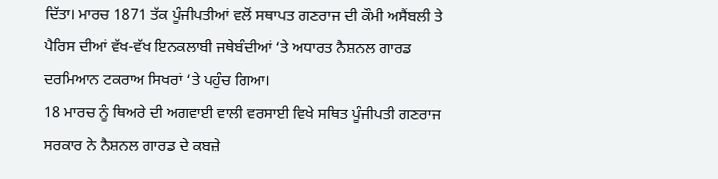ਦਿੱਤਾ। ਮਾਰਚ 1871 ਤੱਕ ਪੂੰਜੀਪਤੀਆਂ ਵਲੋਂ ਸਥਾਪਤ ਗਣਰਾਜ ਦੀ ਕੌਮੀ ਅਸੈਂਬਲੀ ਤੇ ਪੈਰਿਸ ਦੀਆਂ ਵੱਖ-ਵੱਖ ਇਨਕਲਾਬੀ ਜਥੇਬੰਦੀਆਂ ‘ਤੇ ਅਧਾਰਤ ਨੈਸ਼ਨਲ ਗਾਰਡ ਦਰਮਿਆਨ ਟਕਰਾਅ ਸਿਖਰਾਂ ‘ਤੇ ਪਹੁੰਚ ਗਿਆ।
18 ਮਾਰਚ ਨੂੰ ਥਿਅਰੇ ਦੀ ਅਗਵਾਈ ਵਾਲੀ ਵਰਸਾਈ ਵਿਖੇ ਸਥਿਤ ਪੂੰਜੀਪਤੀ ਗਣਰਾਜ ਸਰਕਾਰ ਨੇ ਨੈਸ਼ਨਲ ਗਾਰਡ ਦੇ ਕਬਜ਼ੇ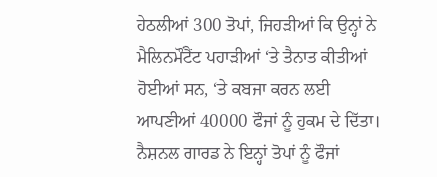ਹੇਠਲੀਆਂ 300 ਤੋਪਾਂ, ਜਿਹੜੀਆਂ ਕਿ ਉਨ੍ਹਾਂ ਨੇ ਮੈਲਿਨਮੌਂਟੈਂਟ ਪਹਾੜੀਆਂ ‘ਤੇ ਤੈਨਾਤ ਕੀਤੀਆਂ ਹੋਈਆਂ ਸਨ, ‘ਤੇ ਕਬਜਾ ਕਰਨ ਲਈ ਆਪਣੀਆਂ 40000 ਫੌਜਾਂ ਨੂੰ ਹੁਕਮ ਦੇ ਦਿੱਤਾ। ਨੈਸ਼ਨਲ ਗਾਰਡ ਨੇ ਇਨ੍ਹਾਂ ਤੋਪਾਂ ਨੂੰ ਫੌਜਾਂ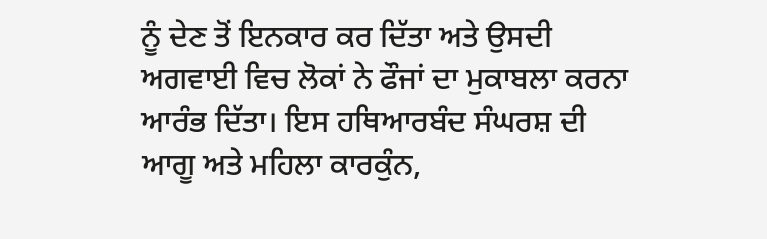ਨੂੰ ਦੇਣ ਤੋਂ ਇਨਕਾਰ ਕਰ ਦਿੱਤਾ ਅਤੇ ਉਸਦੀ ਅਗਵਾਈ ਵਿਚ ਲੋਕਾਂ ਨੇ ਫੌਜਾਂ ਦਾ ਮੁਕਾਬਲਾ ਕਰਨਾ ਆਰੰਭ ਦਿੱਤਾ। ਇਸ ਹਥਿਆਰਬੰਦ ਸੰਘਰਸ਼ ਦੀ ਆਗੂ ਅਤੇ ਮਹਿਲਾ ਕਾਰਕੁੰਨ,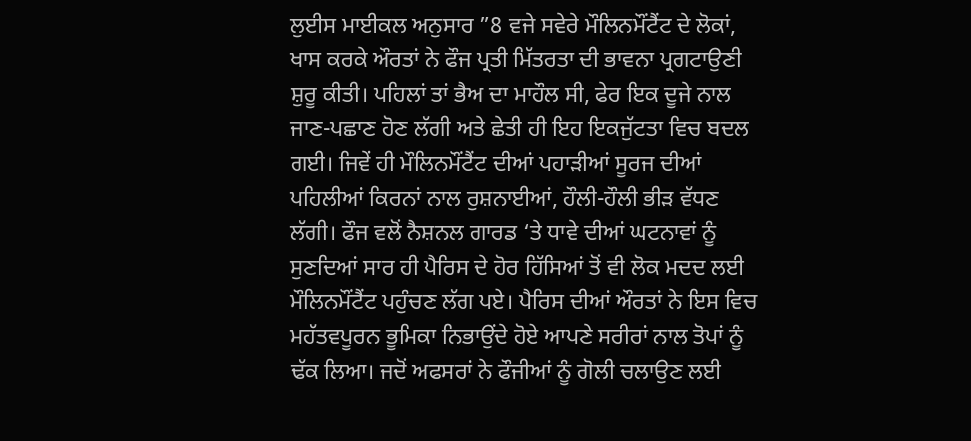ਲੁਈਸ ਮਾਈਕਲ ਅਨੁਸਾਰ ”8 ਵਜੇ ਸਵੇਰੇ ਮੌਲਿਨਮੌਂਟੈਂਟ ਦੇ ਲੋਕਾਂ, ਖਾਸ ਕਰਕੇ ਔਰਤਾਂ ਨੇ ਫੌਜ ਪ੍ਰਤੀ ਮਿੱਤਰਤਾ ਦੀ ਭਾਵਨਾ ਪ੍ਰਗਟਾਉਣੀ ਸ਼ੁਰੂ ਕੀਤੀ। ਪਹਿਲਾਂ ਤਾਂ ਭੈਅ ਦਾ ਮਾਹੌਲ ਸੀ, ਫੇਰ ਇਕ ਦੂਜੇ ਨਾਲ ਜਾਣ-ਪਛਾਣ ਹੋਣ ਲੱਗੀ ਅਤੇ ਛੇਤੀ ਹੀ ਇਹ ਇਕਜੁੱਟਤਾ ਵਿਚ ਬਦਲ ਗਈ। ਜਿਵੇਂ ਹੀ ਮੌਲਿਨਮੌਂਟੈਂਟ ਦੀਆਂ ਪਹਾੜੀਆਂ ਸੂਰਜ ਦੀਆਂ ਪਹਿਲੀਆਂ ਕਿਰਨਾਂ ਨਾਲ ਰੁਸ਼ਨਾਈਆਂ, ਹੌਲੀ-ਹੌਲੀ ਭੀੜ ਵੱਧਣ ਲੱਗੀ। ਫੌਜ ਵਲੋਂ ਨੈਸ਼ਨਲ ਗਾਰਡ ‘ਤੇ ਧਾਵੇ ਦੀਆਂ ਘਟਨਾਵਾਂ ਨੂੰ ਸੁਣਦਿਆਂ ਸਾਰ ਹੀ ਪੈਰਿਸ ਦੇ ਹੋਰ ਹਿੱਸਿਆਂ ਤੋਂ ਵੀ ਲੋਕ ਮਦਦ ਲਈ ਮੌਲਿਨਮੌਂਟੈਂਟ ਪਹੁੰਚਣ ਲੱਗ ਪਏ। ਪੈਰਿਸ ਦੀਆਂ ਔਰਤਾਂ ਨੇ ਇਸ ਵਿਚ ਮਹੱਤਵਪੂਰਨ ਭੂਮਿਕਾ ਨਿਭਾਉਂਦੇ ਹੋਏ ਆਪਣੇ ਸਰੀਰਾਂ ਨਾਲ ਤੋਪਾਂ ਨੂੰ ਢੱਕ ਲਿਆ। ਜਦੋਂ ਅਫਸਰਾਂ ਨੇ ਫੌਜੀਆਂ ਨੂੰ ਗੋਲੀ ਚਲਾਉਣ ਲਈ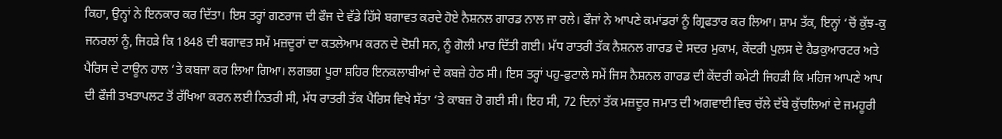ਕਿਹਾ, ਉਨ੍ਹਾਂ ਨੇ ਇਨਕਾਰ ਕਰ ਦਿੱਤਾ। ਇਸ ਤਰ੍ਹਾਂ ਗਣਰਾਜ ਦੀ ਫੌਜ ਦੇ ਵੱਡੇ ਹਿੱਸੇ ਬਗਾਵਤ ਕਰਦੇ ਹੋਏ ਨੈਸ਼ਨਲ ਗਾਰਡ ਨਾਲ ਜਾ ਰਲੇ। ਫੌਜਾਂ ਨੇ ਆਪਣੇ ਕਮਾਂਡਰਾਂ ਨੂੰ ਗ੍ਰਿਫਤਾਰ ਕਰ ਲਿਆ। ਸ਼ਾਮ ਤੱਕ, ਇਨ੍ਹਾਂ ‘ਚੋਂ ਕੁੱਝ-ਕੁ ਜਨਰਲਾਂ ਨੂੰ, ਜਿਹੜੇ ਕਿ 1848 ਦੀ ਬਗਾਵਤ ਸਮੇਂ ਮਜ਼ਦੂਰਾਂ ਦਾ ਕਤਲੇਆਮ ਕਰਨ ਦੇ ਦੋਸ਼ੀ ਸਨ, ਨੂੰ ਗੋਲੀ ਮਾਰ ਦਿੱਤੀ ਗਈ। ਮੱਧ ਰਾਤਰੀ ਤੱਕ ਨੈਸ਼ਨਲ ਗਾਰਡ ਦੇ ਸਦਰ ਮੁਕਾਮ, ਕੇਂਦਰੀ ਪੁਲਸ ਦੇ ਹੈਡਕੁਆਰਟਰ ਅਤੇ ਪੈਰਿਸ ਦੇ ਟਾਊਨ ਹਾਲ ‘ਤੇ ਕਬਜਾ ਕਰ ਲਿਆ ਗਿਆ। ਲਗਭਗ ਪੂਰਾ ਸ਼ਹਿਰ ਇਨਕਲਾਬੀਆਂ ਦੇ ਕਬਜ਼ੇ ਹੇਠ ਸੀ। ਇਸ ਤਰ੍ਹਾਂ ਪਹੁ-ਫੁਟਾਲੇ ਸਮੇਂ ਜਿਸ ਨੈਸ਼ਨਲ ਗਾਰਡ ਦੀ ਕੇਂਦਰੀ ਕਮੇਟੀ ਜਿਹੜੀ ਕਿ ਮਹਿਜ ਆਪਣੇ ਆਪ ਦੀ ਫੌਜੀ ਤਖਤਾਪਲਟ ਤੋਂ ਰੱਖਿਆ ਕਰਨ ਲਈ ਨਿਤਰੀ ਸੀ, ਮੱਧ ਰਾਤਰੀ ਤੱਕ ਪੈਰਿਸ ਵਿਖੇ ਸੱਤਾ ‘ਤੇ ਕਾਬਜ਼ ਹੋ ਗਈ ਸੀ। ਇਹ ਸੀ, 72 ਦਿਨਾਂ ਤੱਕ ਮਜ਼ਦੂਰ ਜਮਾਤ ਦੀ ਅਗਵਾਈ ਵਿਚ ਚੱਲੇ ਦੱਬੇ ਕੁੱਚਲਿਆਂ ਦੇ ਜਮਹੂਰੀ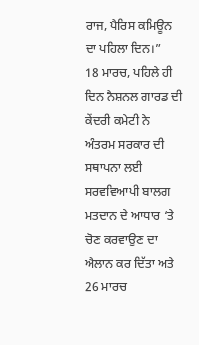ਰਾਜ, ਪੈਰਿਸ ਕਮਿਊਨ ਦਾ ਪਹਿਲਾ ਦਿਨ।”
18 ਮਾਰਚ, ਪਹਿਲੇ ਹੀ ਦਿਨ ਨੈਸ਼ਨਲ ਗਾਰਡ ਦੀ ਕੇਂਦਰੀ ਕਮੇਟੀ ਨੇ ਅੰਤਰਮ ਸਰਕਾਰ ਦੀ ਸਥਾਪਨਾ ਲਈ ਸਰਵਵਿਆਪੀ ਬਾਲਗ ਮਤਦਾਨ ਦੇ ਆਧਾਰ ‘ਤੇ ਚੋਣ ਕਰਵਾਉਣ ਦਾ ਐਲਾਨ ਕਰ ਦਿੱਤਾ ਅਤੇ 26 ਮਾਰਚ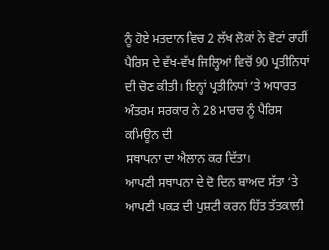ਨੂੰ ਹੋਏ ਮਤਦਾਨ ਵਿਚ 2 ਲੱਖ ਲੋਕਾਂ ਨੇ ਵੋਟਾਂ ਰਾਹੀਂ ਪੈਰਿਸ ਦੇ ਵੱਖ-ਵੱਖ ਜਿਲ੍ਹਿਆਂ ਵਿਚੋਂ 90 ਪ੍ਰਤੀਨਿਧਾਂ ਦੀ ਚੋਣ ਕੀਤੀ। ਇਨ੍ਹਾਂ ਪ੍ਰਤੀਨਿਧਾਂ ‘ਤੇ ਅਧਾਰਤ ਅੰਤਰਮ ਸਰਕਾਰ ਨੇ 28 ਮਾਰਚ ਨੂੰ ਪੈਰਿਸ ਕਮਿਊਨ ਦੀ
ਸਥਾਪਨਾ ਦਾ ਐਲਾਨ ਕਰ ਦਿੱਤਾ।
ਆਪਣੀ ਸਥਾਪਨਾ ਦੇ ਦੋ ਦਿਨ ਬਾਅਦ ਸੱਤਾ ‘ਤੇ ਆਪਣੀ ਪਕੜ ਦੀ ਪੁਸ਼ਟੀ ਕਰਨ ਹਿੱਤ ਤੱਤਕਾਲੀ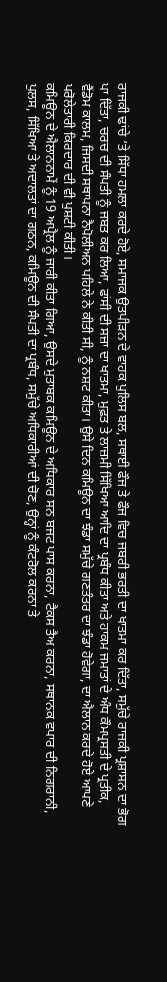ਰਾਜਕੀ ਢਾਂਚੇ ‘ਤੇ ਸਿੱਧਾ ਹਮਲਾ ਕਰਦੇ ਹੋਏ, ਸਮਾਜਕ ਉਤਪੀੜਨ ਦੇ ਵਾਹਕ ਪੁਲਿਸ ਬਲ, ਸਥਾਈ ਫੌਜ ਤੇ ਫੌਜ ਵਿਚ ਜਬਰੀ ਭਰਤੀ ਦਾ ਖਾਤਮਾ ਕਰ ਦਿੱਤਾ, ਸਮੁੱਚੇ ਰਾਜਕੀ ਪ੍ਰਸ਼ਾਸਨ ਦਾ ਭੋਗ ਪਾ ਦਿੱਤਾ, ਚਰਚ ਦੀ ਸੰਪਤੀ ਨੂੰ ਜਬਤ ਕਰ ਲਿਆ, ਫਾਂਸੀ ਦੀ ਸਜ਼ਾ ਦਾ ਖਾਤਮਾ, ਮੁਫ਼ਤ ਤੇ ਲਾਜ਼ਮੀ ਸਿੱਖਿਆ ਆਦਿ ਦਾ ਪ੍ਰਬੰਧ ਕੀਤਾ ਅਤੇ ਹਾਕਮ ਜਮਾਤਾਂ ਦੇ ਅੰਧ ਕੌਮਪ੍ਰਸਤੀ ਦੇ ਪ੍ਰਤੀਕ, ਵੈਂਡੋਮ ਕਾਲਮ, ਜਿਸਦੀ ਸਥਾਪਨਾ ਨੈਪੋਲੀਅਨ ਪਹਿਲੇ ਨੇ ਕੀਤੀ ਸੀ, ਨੂੰ ਨਸ਼ਟ ਕੀਤਾ। ਉਸੇ ਦਿਨ ਕਮਿਊਨ ਦਾ ਝੰਡਾ ਸਮੁੱਚੇ ਗਣਤੰਤਰ ਦਾ ਝੰਡਾ ਹੋਵੇਗਾ, ਦਾ ਐਲਾਨ ਕਰਦੇ ਹੋਏ ਆਪਣੇ ਪਰੋਲੇਤਾਰੀ ਕਿਰਦਾਰ ਦੀ ਵੀ ਪੁਸ਼ਟੀ ਕੀਤੀ।
ਕਮਿਊਨ ਦੇ ਐਲਾਨਨਾਮੇਂ ਨੂੰ 19 ਅਪ੍ਰੈਲ ਨੂੰ ਜਾਰੀ ਕੀਤਾ ਗਿਆ, ਉਸਦੇ ਮੁਤਾਬਕ ਕਮਿਊਨ ਦੇ ਅਧਿਕਾਰ ਸਨ ਬਜਟ ਪਾਸ ਕਰਨਾ, ਟੈਕਸ ਤੈਅ ਕਰਨਾ, ਸਥਾਨਕ ਵਪਾਰ ਦੀ ਨਿਗਰਾਨੀ, ਪੁਲਸ, ਸਿੱਖਿਆ ਤੇ ਅਦਾਲਤਾਂ ਦਾ ਗਠਨ, ਕਮਿਊਨ ਦੀ ਸੰਪਤੀ ਦਾ ਪ੍ਰਬੰਧ, ਸਮੁੱਚੇ ਅਧਿਕਾਰੀਆਂ ਦੀ ਚੋਣ, ਉਨ੍ਹਾਂ ਨੂੰ ਕੰਟਰੋਲ ਕਰਨਾ ਤੇ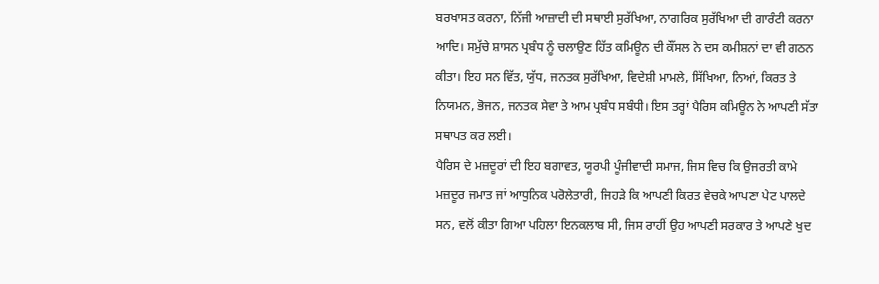ਬਰਖਾਸਤ ਕਰਨਾ, ਨਿੱਜੀ ਆਜ਼ਾਦੀ ਦੀ ਸਥਾਈ ਸੁਰੱਖਿਆ, ਨਾਗਰਿਕ ਸੁਰੱਖਿਆ ਦੀ ਗਾਰੰਟੀ ਕਰਨਾ ਆਦਿ। ਸਮੁੱਚੇ ਸ਼ਾਸਨ ਪ੍ਰਬੰਧ ਨੂੰ ਚਲਾਉਣ ਹਿੱਤ ਕਮਿਊਨ ਦੀ ਕੌਂਸਲ ਨੇ ਦਸ ਕਮੀਸ਼ਨਾਂ ਦਾ ਵੀ ਗਠਨ ਕੀਤਾ। ਇਹ ਸਨ ਵਿੱਤ, ਯੁੱਧ, ਜਨਤਕ ਸੁਰੱਖਿਆ, ਵਿਦੇਸ਼ੀ ਮਾਮਲੇ, ਸਿੱਖਿਆ, ਨਿਆਂ, ਕਿਰਤ ਤੇ ਨਿਯਮਨ, ਭੋਜਨ, ਜਨਤਕ ਸੇਵਾ ਤੇ ਆਮ ਪ੍ਰਬੰਧ ਸਬੰਧੀ। ਇਸ ਤਰ੍ਹਾਂ ਪੈਰਿਸ ਕਮਿਊਨ ਨੇ ਆਪਣੀ ਸੱਤਾ ਸਥਾਪਤ ਕਰ ਲਈ।
ਪੈਰਿਸ ਦੇ ਮਜ਼ਦੂਰਾਂ ਦੀ ਇਹ ਬਗਾਵਤ, ਯੂਰਪੀ ਪੂੰਜੀਵਾਦੀ ਸਮਾਜ, ਜਿਸ ਵਿਚ ਕਿ ਉਜਰਤੀ ਕਾਮੇ ਮਜ਼ਦੂਰ ਜਮਾਤ ਜਾਂ ਆਧੁਨਿਕ ਪਰੋਲੇਤਾਰੀ, ਜਿਹੜੇ ਕਿ ਆਪਣੀ ਕਿਰਤ ਵੇਚਕੇ ਆਪਣਾ ਪੇਟ ਪਾਲਦੇ ਸਨ, ਵਲੋਂ ਕੀਤਾ ਗਿਆ ਪਹਿਲਾ ਇਨਕਲਾਬ ਸੀ, ਜਿਸ ਰਾਹੀਂ ਉਹ ਆਪਣੀ ਸਰਕਾਰ ਤੇ ਆਪਣੇ ਖੁਦ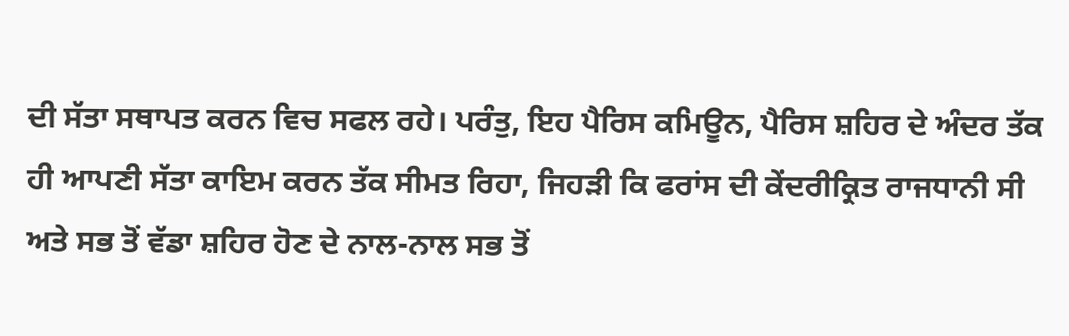ਦੀ ਸੱਤਾ ਸਥਾਪਤ ਕਰਨ ਵਿਚ ਸਫਲ ਰਹੇ। ਪਰੰਤੁ, ਇਹ ਪੈਰਿਸ ਕਮਿਊਨ, ਪੈਰਿਸ ਸ਼ਹਿਰ ਦੇ ਅੰਦਰ ਤੱਕ ਹੀ ਆਪਣੀ ਸੱਤਾ ਕਾਇਮ ਕਰਨ ਤੱਕ ਸੀਮਤ ਰਿਹਾ, ਜਿਹੜੀ ਕਿ ਫਰਾਂਸ ਦੀ ਕੇਂਦਰੀਕ੍ਰਿਤ ਰਾਜਧਾਨੀ ਸੀ ਅਤੇ ਸਭ ਤੋਂ ਵੱਡਾ ਸ਼ਹਿਰ ਹੋਣ ਦੇ ਨਾਲ-ਨਾਲ ਸਭ ਤੋਂ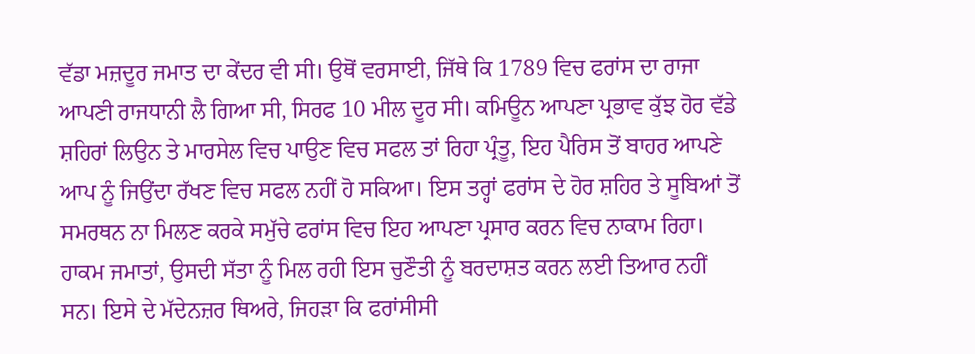ਵੱਡਾ ਮਜ਼ਦੂਰ ਜਮਾਤ ਦਾ ਕੇਂਦਰ ਵੀ ਸੀ। ਉਥੋਂ ਵਰਸਾਈ, ਜਿੱਥੇ ਕਿ 1789 ਵਿਚ ਫਰਾਂਸ ਦਾ ਰਾਜਾ ਆਪਣੀ ਰਾਜਧਾਨੀ ਲੈ ਗਿਆ ਸੀ, ਸਿਰਫ 10 ਮੀਲ ਦੂਰ ਸੀ। ਕਮਿਊਨ ਆਪਣਾ ਪ੍ਰਭਾਵ ਕੁੱਝ ਹੋਰ ਵੱਡੇ ਸ਼ਹਿਰਾਂ ਲਿਉਨ ਤੇ ਮਾਰਸੇਲ ਵਿਚ ਪਾਉਣ ਵਿਚ ਸਫਲ ਤਾਂ ਰਿਹਾ ਪ੍ਰੰਤੂ, ਇਹ ਪੈਰਿਸ ਤੋਂ ਬਾਹਰ ਆਪਣੇ ਆਪ ਨੂੰ ਜਿਉਂਦਾ ਰੱਖਣ ਵਿਚ ਸਫਲ ਨਹੀਂ ਹੋ ਸਕਿਆ। ਇਸ ਤਰ੍ਹਾਂ ਫਰਾਂਸ ਦੇ ਹੋਰ ਸ਼ਹਿਰ ਤੇ ਸੂਬਿਆਂ ਤੋਂ ਸਮਰਥਨ ਨਾ ਮਿਲਣ ਕਰਕੇ ਸਮੁੱਚੇ ਫਰਾਂਸ ਵਿਚ ਇਹ ਆਪਣਾ ਪ੍ਰਸਾਰ ਕਰਨ ਵਿਚ ਨਾਕਾਮ ਰਿਹਾ।
ਹਾਕਮ ਜਮਾਤਾਂ, ਉਸਦੀ ਸੱਤਾ ਨੂੰ ਮਿਲ ਰਹੀ ਇਸ ਚੁਣੌਤੀ ਨੂੰ ਬਰਦਾਸ਼ਤ ਕਰਨ ਲਈ ਤਿਆਰ ਨਹੀਂ ਸਨ। ਇਸੇ ਦੇ ਮੱਦੇਨਜ਼ਰ ਥਿਅਰੇ, ਜਿਹੜਾ ਕਿ ਫਰਾਂਸੀਸੀ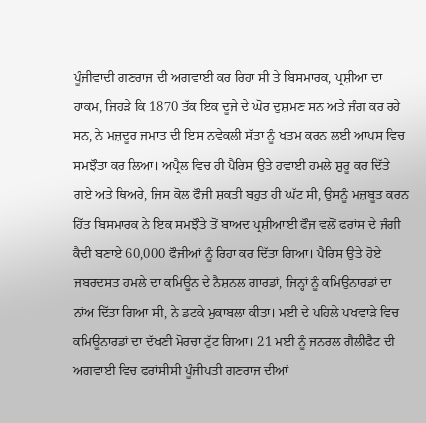ਪੂੰਜੀਵਾਦੀ ਗਣਰਾਜ ਦੀ ਅਗਵਾਈ ਕਰ ਰਿਹਾ ਸੀ ਤੇ ਬਿਸਮਾਰਕ, ਪ੍ਰਸ਼ੀਆ ਦਾ ਹਾਕਮ, ਜਿਹੜੇ ਕਿ 1870 ਤੱਕ ਇਕ ਦੂਜੇ ਦੇ ਘੋਰ ਦੁਸ਼ਮਣ ਸਨ ਅਤੇ ਜੰਗ ਕਰ ਰਹੇ ਸਨ, ਨੇ ਮਜ਼ਦੂਰ ਜਮਾਤ ਦੀ ਇਸ ਨਵੇਕਲੀ ਸੱਤਾ ਨੂੰ ਖਤਮ ਕਰਨ ਲਈ ਆਪਸ ਵਿਚ ਸਮਝੌਤਾ ਕਰ ਲਿਆ। ਅਪ੍ਰੈਲ ਵਿਚ ਹੀ ਪੈਰਿਸ ਉਤੇ ਹਵਾਈ ਹਮਲੇ ਸ਼ੁਰੂ ਕਰ ਦਿੱਤੇ ਗਏ ਅਤੇ ਥਿਅਰੇ, ਜਿਸ ਕੋਲ ਫੌਜੀ ਸ਼ਕਤੀ ਬਹੁਤ ਹੀ ਘੱਟ ਸੀ, ਉਸਨੂੰ ਮਜ਼ਬੂਤ ਕਰਨ ਹਿੱਤ ਬਿਸਮਾਰਕ ਨੇ ਇਕ ਸਮਝੌਤੇ ਤੋਂ ਬਾਅਦ ਪ੍ਰਸ਼ੀਆਈ ਫੌਜ ਵਲੋਂ ਫਰਾਂਸ ਦੇ ਜੰਗੀ ਕੈਦੀ ਬਣਾਏ 60,000 ਫੌਜੀਆਂ ਨੂੰ ਰਿਹਾ ਕਰ ਦਿੱਤਾ ਗਿਆ। ਪੈਰਿਸ ਉਤੇ ਹੋਏ ਜਬਰਦਸਤ ਹਮਲੇ ਦਾ ਕਮਿਊਨ ਦੇ ਨੈਸ਼ਨਲ ਗਾਰਡਾਂ, ਜਿਨ੍ਹਾਂ ਨੂੰ ਕਮਿਉਨਾਰਡਾਂ ਦਾ ਨਾਂਅ ਦਿੱਤਾ ਗਿਆ ਸੀ, ਨੇ ਡਟਕੇ ਮੁਕਾਬਲਾ ਕੀਤਾ। ਮਈ ਦੇ ਪਹਿਲੇ ਪਖਵਾੜੇ ਵਿਚ ਕਮਿਊਨਾਰਡਾਂ ਦਾ ਦੱਖਣੀ ਮੋਰਚਾ ਟੁੱਟ ਗਿਆ। 21 ਮਈ ਨੂੰ ਜਨਰਲ ਗੈਲੀਫੈਟ ਦੀ ਅਗਵਾਈ ਵਿਚ ਫਰਾਂਸੀਸੀ ਪੂੰਜੀਪਤੀ ਗਣਰਾਜ ਦੀਆਂ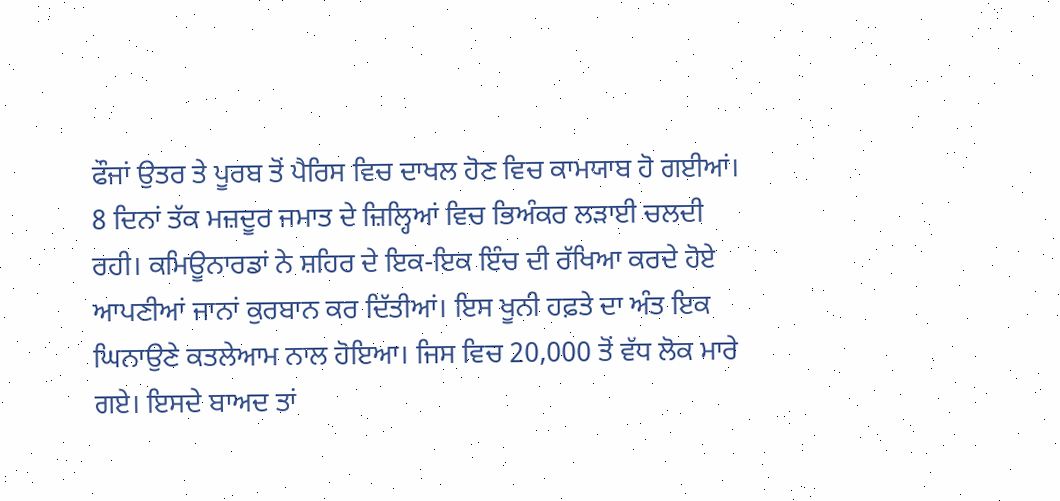ਫੌਜਾਂ ਉਤਰ ਤੇ ਪੂਰਬ ਤੋਂ ਪੈਰਿਸ ਵਿਚ ਦਾਖਲ ਹੋਣ ਵਿਚ ਕਾਮਯਾਬ ਹੋ ਗਈਆਂ। 8 ਦਿਨਾਂ ਤੱਕ ਮਜ਼ਦੂਰ ਜਮਾਤ ਦੇ ਜ਼ਿਲ੍ਹਿਆਂ ਵਿਚ ਭਿਅੰਕਰ ਲੜਾਈ ਚਲਦੀ ਰਹੀ। ਕਮਿਊਨਾਰਡਾਂ ਨੇ ਸ਼ਹਿਰ ਦੇ ਇਕ-ਇਕ ਇੰਚ ਦੀ ਰੱਖਿਆ ਕਰਦੇ ਹੋਏ ਆਪਣੀਆਂ ਜਾਨਾਂ ਕੁਰਬਾਨ ਕਰ ਦਿੱਤੀਆਂ। ਇਸ ਖੂਨੀ ਹਫ਼ਤੇ ਦਾ ਅੰਤ ਇਕ ਘਿਨਾਉਣੇ ਕਤਲੇਆਮ ਨਾਲ ਹੋਇਆ। ਜਿਸ ਵਿਚ 20,000 ਤੋਂ ਵੱਧ ਲੋਕ ਮਾਰੇ ਗਏ। ਇਸਦੇ ਬਾਅਦ ਤਾਂ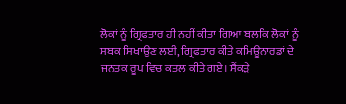ਲੋਕਾਂ ਨੂੰ ਗ੍ਰਿਫਤਾਰ ਹੀ ਨਹੀਂ ਕੀਤਾ ਗਿਆ ਬਲਕਿ ਲੋਕਾਂ ਨੂੰ ਸਬਕ ਸਿਖਾਉਣ ਲਈ, ਗ੍ਰਿਫਤਾਰ ਕੀਤੇ ਕਮਿਊਨਾਰਡਾਂ ਦੇ ਜਨਤਕ ਰੂਪ ਵਿਚ ਕਤਲ ਕੀਤੇ ਗਏ। ਸੈਂਕੜੇ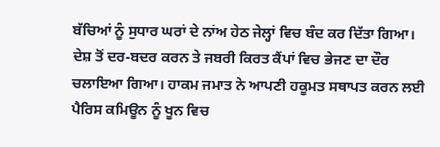ਬੱਚਿਆਂ ਨੂੰ ਸੁਧਾਰ ਘਰਾਂ ਦੇ ਨਾਂਅ ਹੇਠ ਜੇਲ੍ਹਾਂ ਵਿਚ ਬੰਦ ਕਰ ਦਿੱਤਾ ਗਿਆ। ਦੇਸ਼ ਤੋਂ ਦਰ-ਬਦਰ ਕਰਨ ਤੇ ਜਬਰੀ ਕਿਰਤ ਕੈਂਪਾਂ ਵਿਚ ਭੇਜਣ ਦਾ ਦੌਰ ਚਲਾਇਆ ਗਿਆ। ਹਾਕਮ ਜਮਾਤ ਨੇ ਆਪਣੀ ਹਕੂਮਤ ਸਥਾਪਤ ਕਰਨ ਲਈ ਪੈਰਿਸ ਕਮਿਊਨ ਨੂੰ ਖੂਨ ਵਿਚ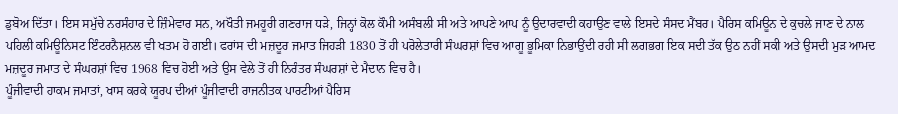ਡੁਬੋਅ ਦਿੱਤਾ। ਇਸ ਸਮੁੱਚੇ ਨਰਸੰਹਾਰ ਦੇ ਜ਼ਿੰਮੇਵਾਰ ਸਨ, ਅਖੌਤੀ ਜਮਹੂਰੀ ਗਣਰਾਜ ਧੜੇ, ਜਿਨ੍ਹਾਂ ਕੋਲ ਕੌਮੀ ਅਸੰਬਲੀ ਸੀ ਅਤੇ ਆਪਣੇ ਆਪ ਨੂੰ ਉਦਾਰਵਾਦੀ ਕਹਾਉਣ ਵਾਲੇ ਇਸਦੇ ਸੰਸਦ ਮੈਂਬਰ। ਪੈਰਿਸ ਕਮਿਊਨ ਦੇ ਕੁਚਲੇ ਜਾਣ ਦੇ ਨਾਲ ਪਹਿਲੀ ਕਮਿਊਨਿਸਟ ਇੰਟਰਨੈਸ਼ਨਲ ਵੀ ਖਤਮ ਹੋ ਗਈ। ਫਰਾਂਸ ਦੀ ਮਜ਼ਦੂਰ ਜਮਾਤ ਜਿਹੜੀ 1830 ਤੋਂ ਹੀ ਪਰੋਲੇਤਾਰੀ ਸੰਘਰਸ਼ਾਂ ਵਿਚ ਆਗੂ ਭੂਮਿਕਾ ਨਿਭਾਉਂਦੀ ਰਹੀ ਸੀ ਲਗਭਗ ਇਕ ਸਦੀ ਤੱਕ ਉਠ ਨਹੀਂ ਸਕੀ ਅਤੇ ਉਸਦੀ ਮੁੜ ਆਮਦ ਮਜ਼ਦੂਰ ਜਮਾਤ ਦੇ ਸੰਘਰਸ਼ਾਂ ਵਿਚ 1968 ਵਿਚ ਹੋਈ ਅਤੇ ਉਸ ਵੇਲੇ ਤੋਂ ਹੀ ਨਿਰੰਤਰ ਸੰਘਰਸ਼ਾਂ ਦੇ ਮੈਦਾਨ ਵਿਚ ਹੈ।
ਪੂੰਜੀਵਾਦੀ ਹਾਕਮ ਜਮਾਤਾਂ, ਖਾਸ ਕਰਕੇ ਯੂਰਪ ਦੀਆਂ ਪੂੰਜੀਵਾਦੀ ਰਾਜਨੀਤਕ ਪਾਰਟੀਆਂ ਪੈਰਿਸ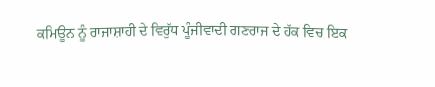ਕਮਿਊਨ ਨੂੰ ਰਾਜਾਸ਼ਾਹੀ ਦੇ ਵਿਰੁੱਧ ਪੂੰਜੀਵਾਦੀ ਗਣਰਾਜ ਦੇ ਹੱਕ ਵਿਚ ਇਕ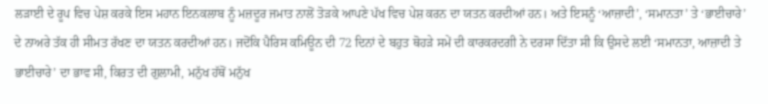ਲੜਾਈ ਦੇ ਰੂਪ ਵਿਚ ਪੇਸ਼ ਕਰਕੇ ਇਸ ਮਹਾਨ ਇਨਕਲਾਬ ਨੂੰ ਮਜ਼ਦੂਰ ਜਮਾਤ ਨਾਲੋਂ ਤੋੜਕੇ ਆਪਣੇ ਪੱਖ ਵਿਚ ਪੇਸ਼ ਕਰਨ ਦਾ ਯਤਨ ਕਰਦੀਆਂ ਹਨ। ਅਤੇ ਇਸਨੂੰ ‘ਆਜ਼ਾਦੀ’, ‘ਸਮਾਨਤਾ’ ਤੇ ‘ਭਾਈਚਾਰੇ’ ਦੇ ਨਾਅਰੇ ਤੱਕ ਹੀ ਸੀਮਤ ਰੱਖਣ ਦਾ ਯਤਨ ਕਰਦੀਆਂ ਹਨ। ਜਦੋਂਕਿ ਪੈਰਿਸ ਕਮਿਊਨ ਦੀ 72 ਦਿਨਾਂ ਦੇ ਬਹੁਤ ਥੋਹੜੇ ਸਮੇਂ ਦੀ ਕਾਰਕਰਦਗੀ ਨੇ ਦਰਸਾ ਦਿੱਤਾ ਸੀ ਕਿ ਉਸਦੇ ਲਈ ‘ਸਮਾਨਤਾ, ਆਜ਼ਾਦੀ ਤੇ ਭਾਈਚਾਰੇ’ ਦਾ ਭਾਵ ਸੀ, ਕਿਰਤ ਦੀ ਗੁਲਾਮੀ, ਮਨੁੱਖ ਹੱਥੋਂ ਮਨੁੱਖ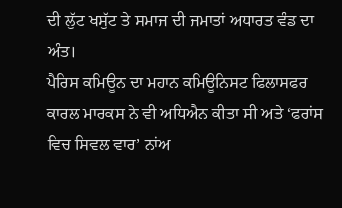ਦੀ ਲੁੱਟ ਖਸੁੱਟ ਤੇ ਸਮਾਜ ਦੀ ਜਮਾਤਾਂ ਅਧਾਰਤ ਵੰਡ ਦਾ ਅੰਤ।
ਪੈਰਿਸ ਕਮਿਊਨ ਦਾ ਮਹਾਨ ਕਮਿਊਨਿਸਟ ਫਿਲਾਸਫਰ ਕਾਰਲ ਮਾਰਕਸ ਨੇ ਵੀ ਅਧਿਐਨ ਕੀਤਾ ਸੀ ਅਤੇ ‘ਫਰਾਂਸ ਵਿਚ ਸਿਵਲ ਵਾਰ’ ਨਾਂਅ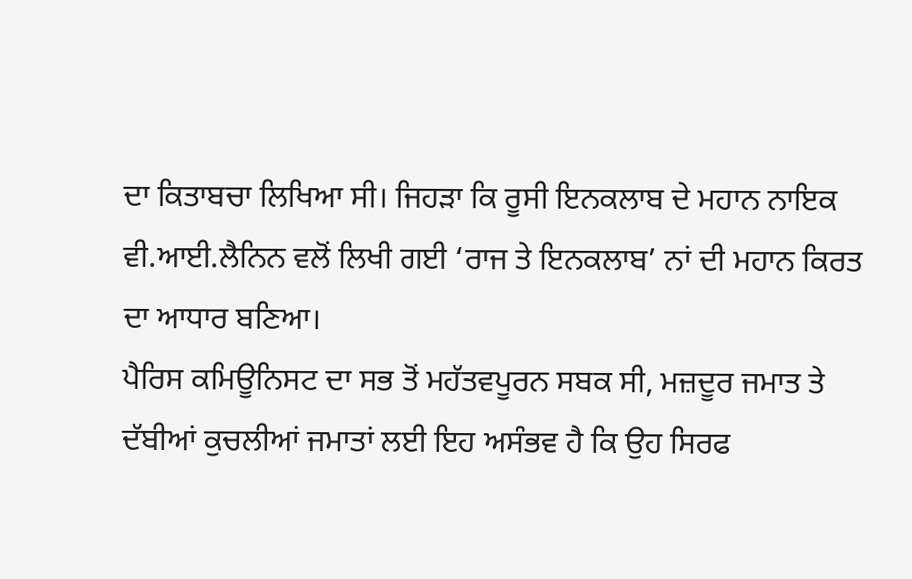ਦਾ ਕਿਤਾਬਚਾ ਲਿਖਿਆ ਸੀ। ਜਿਹੜਾ ਕਿ ਰੂਸੀ ਇਨਕਲਾਬ ਦੇ ਮਹਾਨ ਨਾਇਕ ਵੀ.ਆਈ.ਲੈਨਿਨ ਵਲੋਂ ਲਿਖੀ ਗਈ ‘ਰਾਜ ਤੇ ਇਨਕਲਾਬ’ ਨਾਂ ਦੀ ਮਹਾਨ ਕਿਰਤ ਦਾ ਆਧਾਰ ਬਣਿਆ।
ਪੈਰਿਸ ਕਮਿਊਨਿਸਟ ਦਾ ਸਭ ਤੋਂ ਮਹੱਤਵਪੂਰਨ ਸਬਕ ਸੀ, ਮਜ਼ਦੂਰ ਜਮਾਤ ਤੇ ਦੱਬੀਆਂ ਕੁਚਲੀਆਂ ਜਮਾਤਾਂ ਲਈ ਇਹ ਅਸੰਭਵ ਹੈ ਕਿ ਉਹ ਸਿਰਫ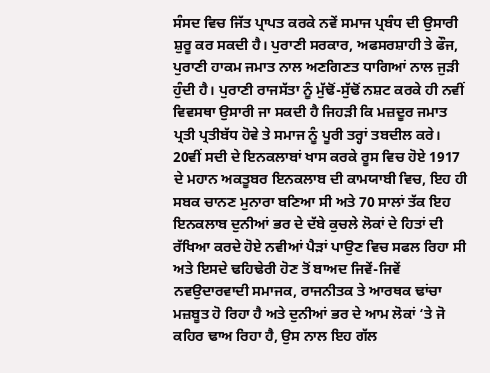ਸੰਸਦ ਵਿਚ ਜਿੱਤ ਪ੍ਰਾਪਤ ਕਰਕੇ ਨਵੇਂ ਸਮਾਜ ਪ੍ਰਬੰਧ ਦੀ ਉਸਾਰੀ ਸ਼ੁਰੂ ਕਰ ਸਕਦੀ ਹੈ। ਪੁਰਾਣੀ ਸਰਕਾਰ, ਅਫਸਰਸ਼ਾਹੀ ਤੇ ਫੌਜ, ਪੁਰਾਣੀ ਹਾਕਮ ਜਮਾਤ ਨਾਲ ਅਣਗਿਣਤ ਧਾਗਿਆਂ ਨਾਲ ਜੁੜੀ ਹੁੰਦੀ ਹੈ। ਪੁਰਾਣੀ ਰਾਜਸੱਤਾ ਨੂੰ ਮੁੱਢੋਂ-ਸੁੱਢੋਂ ਨਸ਼ਟ ਕਰਕੇ ਹੀ ਨਵੀਂ ਵਿਵਸਥਾ ਉਸਾਰੀ ਜਾ ਸਕਦੀ ਹੈ ਜਿਹੜੀ ਕਿ ਮਜ਼ਦੂਰ ਜਮਾਤ ਪ੍ਰਤੀ ਪ੍ਰਤੀਬੱਧ ਹੋਵੇ ਤੇ ਸਮਾਜ ਨੂੰ ਪੂਰੀ ਤਰ੍ਹਾਂ ਤਬਦੀਲ ਕਰੇ।
20ਵੀਂ ਸਦੀ ਦੇ ਇਨਕਲਾਬਾਂ ਖਾਸ ਕਰਕੇ ਰੂਸ ਵਿਚ ਹੋਏ 1917 ਦੇ ਮਹਾਨ ਅਕਤੂਬਰ ਇਨਕਲਾਬ ਦੀ ਕਾਮਯਾਬੀ ਵਿਚ, ਇਹ ਹੀ ਸਬਕ ਚਾਨਣ ਮੁਨਾਰਾ ਬਣਿਆ ਸੀ ਅਤੇ 70 ਸਾਲਾਂ ਤੱਕ ਇਹ ਇਨਕਲਾਬ ਦੁਨੀਆਂ ਭਰ ਦੇ ਦੱਬੇ ਕੁਚਲੇ ਲੋਕਾਂ ਦੇ ਹਿਤਾਂ ਦੀ ਰੱਖਿਆ ਕਰਦੇ ਹੋਏ ਨਵੀਆਂ ਪੈੜਾਂ ਪਾਉਣ ਵਿਚ ਸਫਲ ਰਿਹਾ ਸੀ ਅਤੇ ਇਸਦੇ ਢਹਿਢੇਰੀ ਹੋਣ ਤੋਂ ਬਾਅਦ ਜਿਵੇਂ-ਜਿਵੇਂ ਨਵਉਦਾਰਵਾਦੀ ਸਮਾਜਕ, ਰਾਜਨੀਤਕ ਤੇ ਆਰਥਕ ਢਾਂਚਾ ਮਜ਼ਬੂਤ ਹੋ ਰਿਹਾ ਹੈ ਅਤੇ ਦੁਨੀਆਂ ਭਰ ਦੇ ਆਮ ਲੋਕਾਂ ‘ਤੇ ਜੋ ਕਹਿਰ ਢਾਅ ਰਿਹਾ ਹੈ, ਉਸ ਨਾਲ ਇਹ ਗੱਲ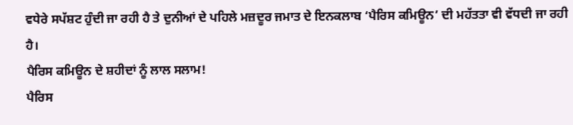ਵਧੇਰੇ ਸਪੱਸ਼ਟ ਹੁੰਦੀ ਜਾ ਰਹੀ ਹੈ ਤੇ ਦੁਨੀਆਂ ਦੇ ਪਹਿਲੇ ਮਜ਼ਦੂਰ ਜਮਾਤ ਦੇ ਇਨਕਲਾਬ ‘ਪੈਰਿਸ ਕਮਿਊਨ’ ਦੀ ਮਹੱਤਤਾ ਵੀ ਵੱਧਦੀ ਜਾ ਰਹੀ ਹੈ।
ਪੈਰਿਸ ਕਮਿਊਨ ਦੇ ਸ਼ਹੀਦਾਂ ਨੂੰ ਲਾਲ ਸਲਾਮ!
ਪੈਰਿਸ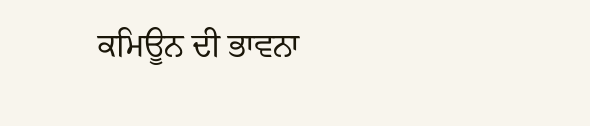ਕਮਿਊਨ ਦੀ ਭਾਵਨਾ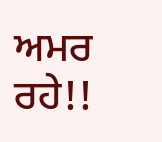ਅਮਰ ਰਹੇ!!